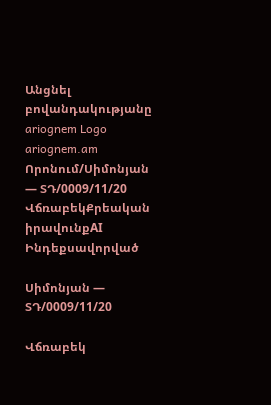Անցնել բովանդակությանը
ariognem Logo
ariognem.am
Որոնում/Սիմոնյան — ՏԴ/0009/11/20
ՎճռաբեկՔրեական իրավունքAI Ինդեքսավորված

Սիմոնյան — ՏԴ/0009/11/20

Վճռաբեկ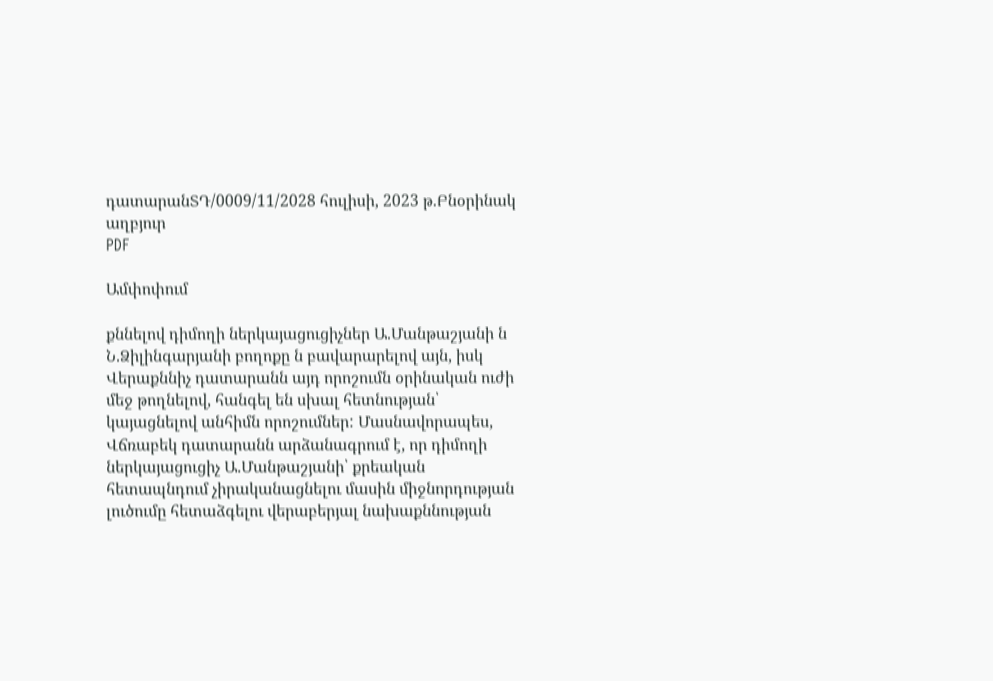դատարանՏԴ/0009/11/2028 հուլիսի, 2023 թ.Բնօրինակ աղբյուր
PDF

Ամփոփում

քննելով դիմողի ներկայացուցիչներ Ա.Մանթաշյանի ն Ն.Ձիլինգարյանի բողոքը ն բավարարելով այն, իսկ Վերաքննիչ դատարանն այդ որոշումն օրինական ուժի մեջ թողնելով, հանգել են սխալ հետնության՝ կայացնելով անհիմն որոշումներ: Մասնավորապես, Վճռաբեկ դատարանն արձանագրում է, որ դիմողի ներկայացուցիչ Ա.Մանթաշյանի՝ քրեական հետապնդում չիրականացնելու մասին միջնորդության լուծումը հետաձգելու վերաբերյալ նախաքննության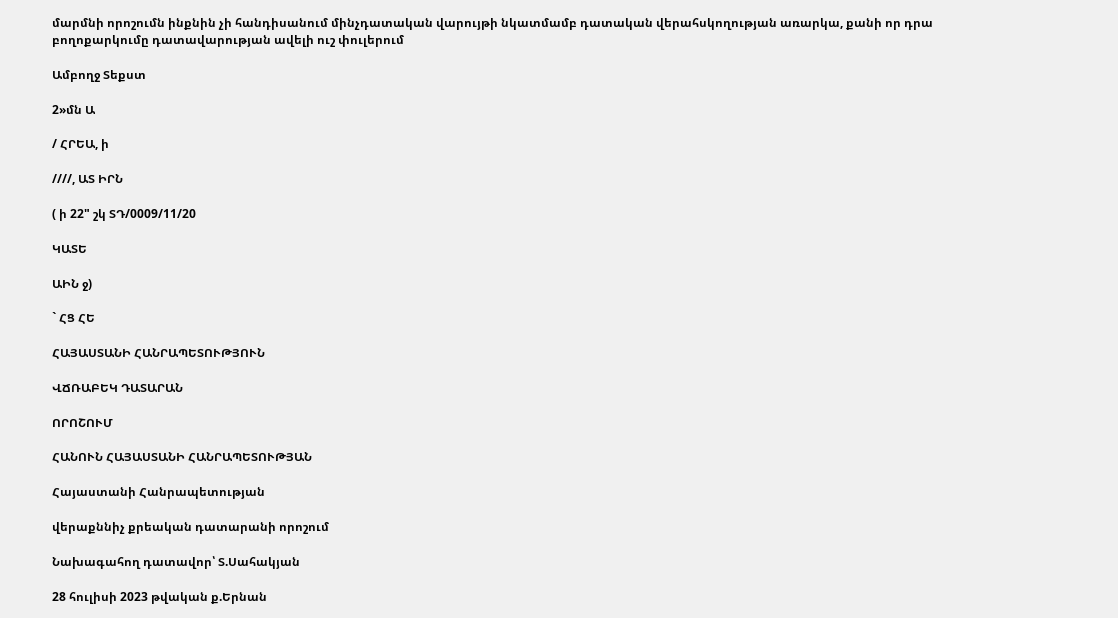մարմնի որոշումն ինքնին չի հանդիսանում մինչդատական վարույթի նկատմամբ դատական վերահսկողության առարկա, քանի որ դրա բողոքարկումը դատավարության ավելի ուշ փուլերում

Ամբողջ Տեքստ

2»մն Ա

/ ՀՐԵԱ, ի

////, ԱՏ ԻՐՆ

( ի 22" շկ ՏԴ/0009/11/20

ԿԱՏԵ

ԱԻՆ ջ)

` ՀՑ ՀԵ

ՀԱՅԱՍՏԱՆԻ ՀԱՆՐԱՊԵՏՈՒԹՅՈՒՆ

ՎՃՌԱԲԵԿ ԴԱՏԱՐԱՆ

ՈՐՈՇՈՒՄ

ՀԱՆՈՒՆ ՀԱՅԱՍՏԱՆԻ ՀԱՆՐԱՊԵՏՈՒԹՅԱՆ

Հայաստանի Հանրապետության

վերաքննիչ քրեական դատարանի որոշում

Նախագահող դատավոր՝ Տ.Սահակյան

28 հուլիսի 2023 թվական ք.Երնան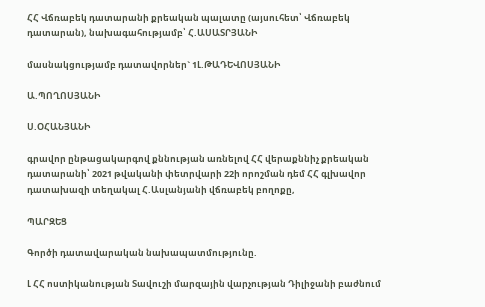ՀՀ Վճռաբեկ դատարանի քրեական պալատը (այսուհետ՝ Վճռաբեկ դատարան), նախագահությամբ՝ Հ.ԱՍԱՏՐՅԱՆԻ

մասնակցությամբ դատավորներ` 1Լ.ԹԱԴԵՎՈՍՅԱՆԻ

Ա.ՊՈՂՈՍՅԱՆԻ

Ս.ՕՀԱՆՅԱՆԻ

գրավոր ընթացակարգով քննության առնելով ՀՀ վերաքննիչ քրեական դատարանի՝ 2021 թվականի փետրվարի 22ի որոշման դեմ ՀՀ գլխավոր դատախազի տեղակալ Հ.Ասլանյանի վճռաբեկ բողոքը,

ՊԱՐԶԵՑ

Գործի դատավարական նախապատմությունը.

Լ ՀՀ ոստիկանության Տավուշի մարզային վարչության Դիլիջանի բաժնում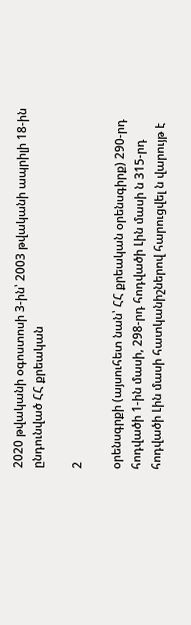2020 թվականի օգոստոսի 3-ին՝ 2003 թվականի ապրիլի 18-ին ընդունված ՀՀ քրեական

2

օրենսգրքի (այսուհետ նան՝ ՀՀ քրեական օրենսգիրք) 290-րդ հոդվածի 1-ին մասի, 298-րդ հոդվածի Լին մասի ն 315-րդ հոդվածի Լին մասի հատկանիշներով հարուցվել ն վարույթ է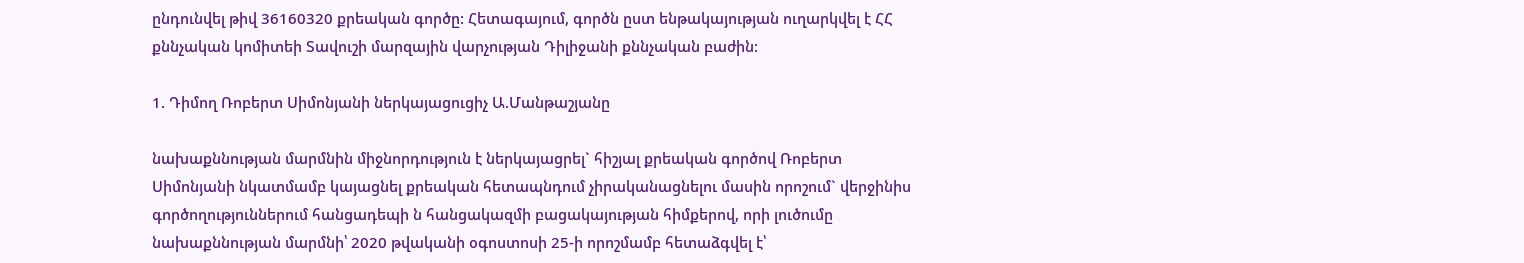ընդունվել թիվ 36160320 քրեական գործը: Հետագայում, գործն ըստ ենթակայության ուղարկվել է ՀՀ քննչական կոմիտեի Տավուշի մարզային վարչության Դիլիջանի քննչական բաժին:

1. Դիմող Ռոբերտ Սիմոնյանի ներկայացուցիչ Ա.Մանթաշյանը

նախաքննության մարմնին միջնորդություն է ներկայացրել` հիշյալ քրեական գործով Ռոբերտ Սիմոնյանի նկատմամբ կայացնել քրեական հետապնդում չիրականացնելու մասին որոշում` վերջինիս գործողություններում հանցադեպի ն հանցակազմի բացակայության հիմքերով, որի լուծումը նախաքննության մարմնի՝ 2020 թվականի օգոստոսի 25-ի որոշմամբ հետաձգվել է՝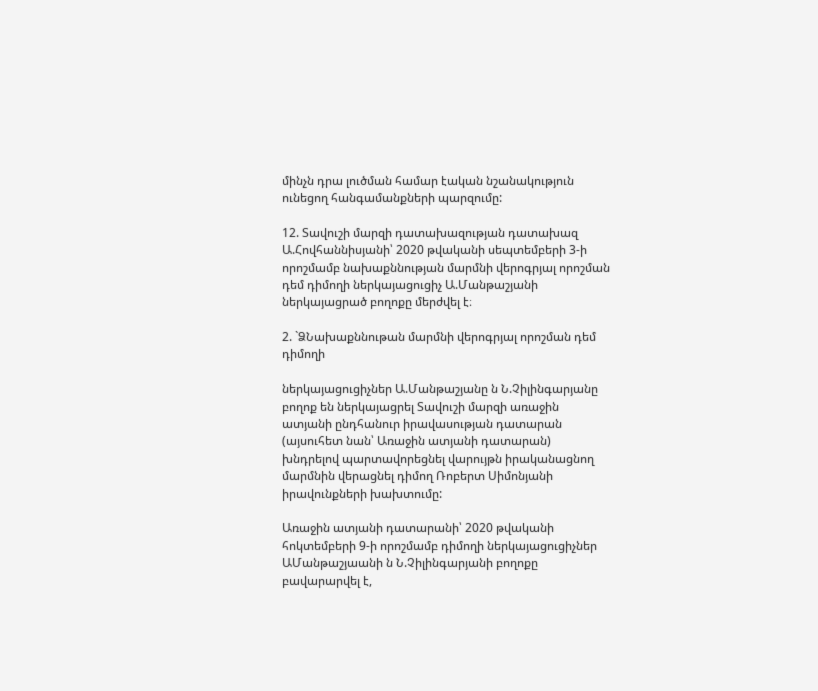մինչն դրա լուծման համար էական նշանակություն ունեցող հանգամանքների պարզումը:

12. Տավուշի մարզի դատախազության դատախազ Ա.Հովհաննիսյանի՝ 2020 թվականի սեպտեմբերի 3-ի որոշմամբ նախաքննության մարմնի վերոգրյալ որոշման դեմ դիմողի ներկայացուցիչ Ա.Մանթաշյանի ներկայացրած բողոքը մերժվել է։

2. `ՁՆախաքննութան մարմնի վերոգրյալ որոշման դեմ դիմողի

ներկայացուցիչներ Ա.Մանթաշյանը ն Ն.Չիլինգարյանը բողոք են ներկայացրել Տավուշի մարզի առաջին ատյանի ընդհանուր իրավասության դատարան (այսուհետ նան՝ Առաջին ատյանի դատարան) խնդրելով պարտավորեցնել վարույթն իրականացնող մարմնին վերացնել դիմող Ռոբերտ Սիմոնյանի իրավունքների խախտումը:

Առաջին ատյանի դատարանի՝ 2020 թվականի հոկտեմբերի 9-ի որոշմամբ դիմողի ներկայացուցիչներ ԱՄանթաշյաանի ն Ն.Չիլինգարյանի բողոքը բավարարվել է,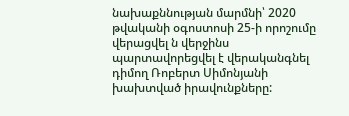նախաքննության մարմնի՝ 2020 թվականի օգոստոսի 25-ի որոշումը վերացվել ն վերջինս պարտավորեցվել է վերականգնել դիմող Ռոբերտ Սիմոնյանի խախտված իրավունքները: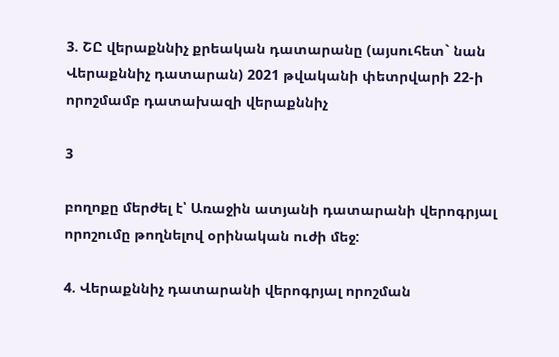3. ՇԸ վերաքննիչ քրեական դատարանը (այսուհետ` նան Վերաքննիչ դատարան) 2021 թվականի փետրվարի 22-ի որոշմամբ դատախազի վերաքննիչ

3

բողոքը մերժել է՝ Առաջին ատյանի դատարանի վերոգրյալ որոշումը թողնելով օրինական ուժի մեջ:

4. Վերաքննիչ դատարանի վերոգրյալ որոշման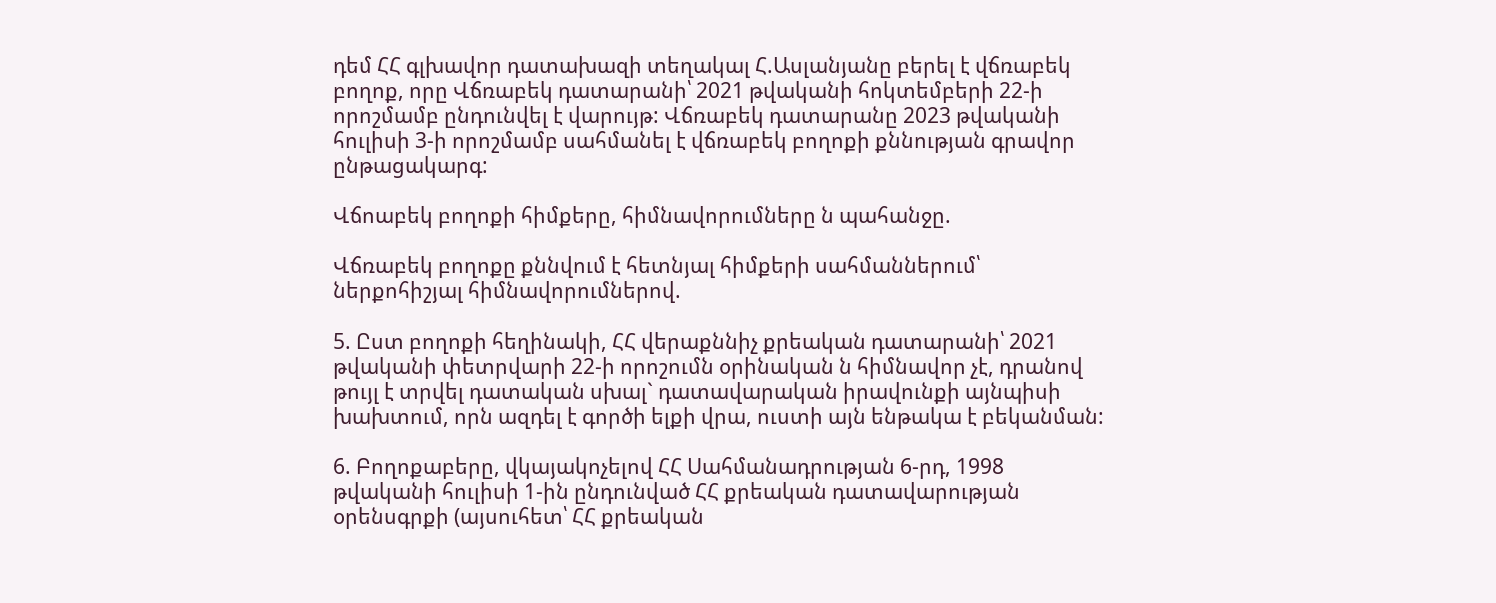դեմ ՀՀ գլխավոր դատախազի տեղակալ Հ.Ասլանյանը բերել է վճռաբեկ բողոք, որը Վճռաբեկ դատարանի՝ 2021 թվականի հոկտեմբերի 22-ի որոշմամբ ընդունվել է վարույթ: Վճռաբեկ դատարանը 2023 թվականի հուլիսի 3-ի որոշմամբ սահմանել է վճռաբեկ բողոքի քննության գրավոր ընթացակարգ:

Վճոաբեկ բողոքի հիմքերը, հիմնավորումները ն պահանջը.

Վճռաբեկ բողոքը քննվում է հետնյալ հիմքերի սահմաններում՝ ներքոհիշյալ հիմնավորումներով.

5. Ըստ բողոքի հեղինակի, ՀՀ վերաքննիչ քրեական դատարանի՝ 2021 թվականի փետրվարի 22-ի որոշումն օրինական ն հիմնավոր չէ, դրանով թույլ է տրվել դատական սխալ` դատավարական իրավունքի այնպիսի խախտում, որն ազդել է գործի ելքի վրա, ուստի այն ենթակա է բեկանման:

6. Բողոքաբերը, վկայակոչելով ՀՀ Սահմանադրության 6-րդ, 1998 թվականի հուլիսի 1-ին ընդունված ՀՀ քրեական դատավարության օրենսգրքի (այսուհետ՝ ՀՀ քրեական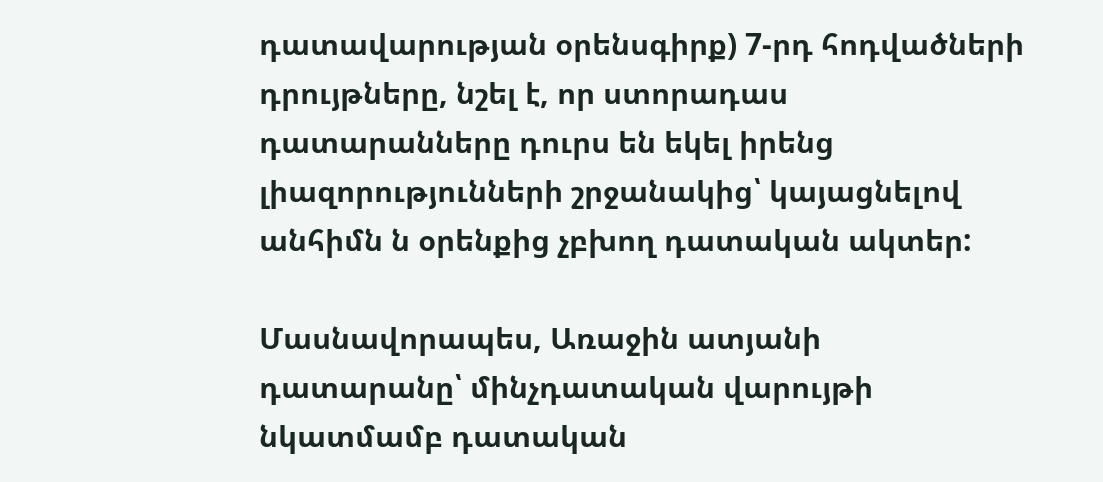դատավարության օրենսգիրք) 7-րդ հոդվածների դրույթները, նշել է, որ ստորադաս դատարանները դուրս են եկել իրենց լիազորությունների շրջանակից՝ կայացնելով անհիմն ն օրենքից չբխող դատական ակտեր:

Մասնավորապես, Առաջին ատյանի դատարանը՝ մինչդատական վարույթի նկատմամբ դատական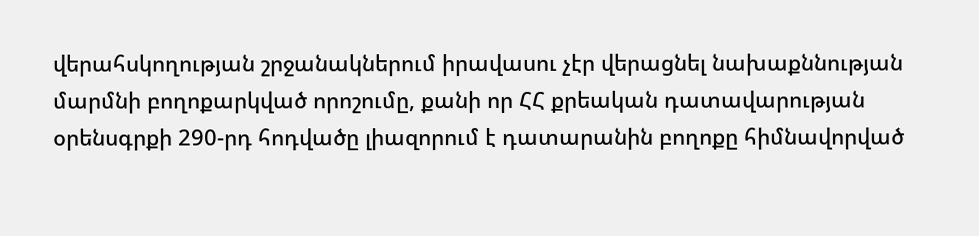վերահսկողության շրջանակներում իրավասու չէր վերացնել նախաքննության մարմնի բողոքարկված որոշումը, քանի որ ՀՀ քրեական դատավարության օրենսգրքի 290-րդ հոդվածը լիազորում է դատարանին բողոքը հիմնավորված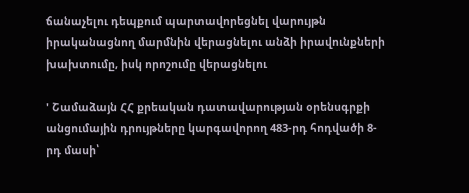ճանաչելու դեպքում պարտավորեցնել վարույթն իրականացնող մարմնին վերացնելու անձի իրավունքների խախտումը, իսկ որոշումը վերացնելու

' Շամաձայն ՀՀ քրեական դատավարության օրենսգրքի անցումային դրույթները կարգավորող 483-րդ հոդվածի 8-րդ մասի՝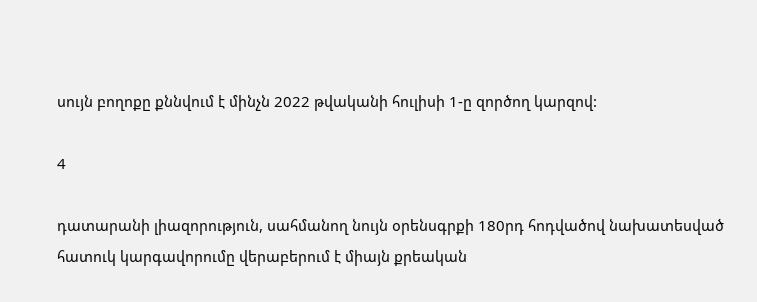սույն բողոքը քննվում է մինչն 2022 թվականի հուլիսի 1-ը զործող կարզով:

4

դատարանի լիազորություն, սահմանող նույն օրենսգրքի 180րդ հոդվածով նախատեսված հատուկ կարգավորումը վերաբերում է միայն քրեական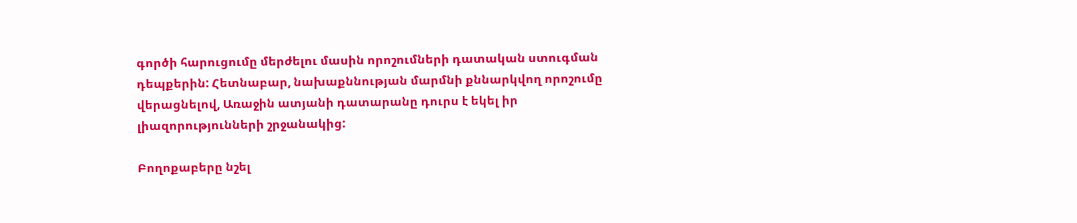գործի հարուցումը մերժելու մասին որոշումների դատական ստուգման դեպքերին: Հետնաբար, նախաքննության մարմնի քննարկվող որոշումը վերացնելով, Առաջին ատյանի դատարանը դուրս է եկել իր լիազորությունների շրջանակից:

Բողոքաբերը նշել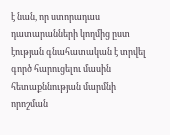է նան, որ ստորադաս դատարանների կողմից ըստ էության գնահատական է տրվել գործ հարուցելու մասին հետաքննության մարմնի որոշման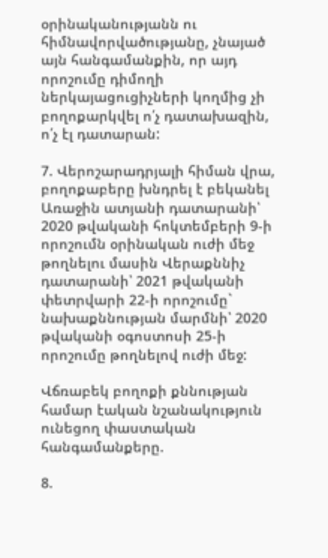օրինականությանն ու հիմնավորվածությանը, չնայած այն հանգամանքին, որ այդ որոշումը դիմողի ներկայացուցիչների կողմից չի բողոքարկվել ո՛չ դատախազին, ո՛չ էլ դատարան:

7. Վերոշարադրյալի հիման վրա, բողոքաբերը խնդրել է բեկանել Առաջին ատյանի դատարանի՝ 2020 թվականի հոկտեմբերի 9-ի որոշումն օրինական ուժի մեջ թողնելու մասին Վերաքննիչ դատարանի՝ 2021 թվականի փետրվարի 22-ի որոշումը` նախաքննության մարմնի՝ 2020 թվականի օգոստոսի 25-ի որոշումը թողնելով ուժի մեջ:

Վճռաբեկ բողոքի քննության համար էական նշանակություն ունեցող փաստական հանգամանքերը.

8.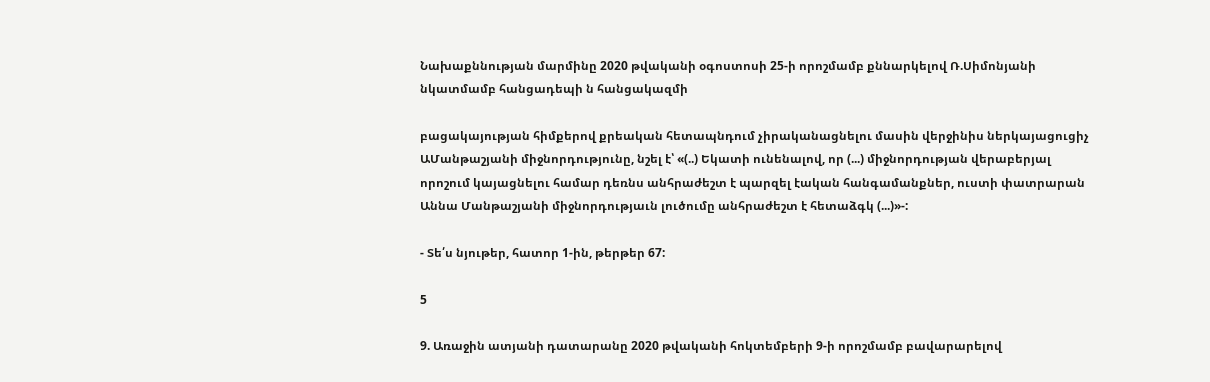Նախաքննության մարմինը 2020 թվականի օգոստոսի 25-ի որոշմամբ քննարկելով Ռ.Սիմոնյանի նկատմամբ հանցադեպի ն հանցակազմի

բացակայության հիմքերով քրեական հետապնդում չիրականացնելու մասին վերջինիս ներկայացուցիչ ԱՄանթաշյանի միջնորդությունը, նշել է՝ «(..) Եկատի ունենալով, որ (...) միջնորդության վերաբերյալ որոշում կայացնելու համար դեռնս անհրաժեշտ է պարզել էական հանգամանքներ, ուստի փատրարան Աննա Մանթաշյանի միջնորդությաւն լուծումը անհրաժեշտ է հետաձգկ (...)»-:

- Տե՛ս նյութեր, հատոր 1-ին, թերթեր 67:

5

9. Առաջին ատյանի դատարանը 2020 թվականի հոկտեմբերի 9-ի որոշմամբ բավարարելով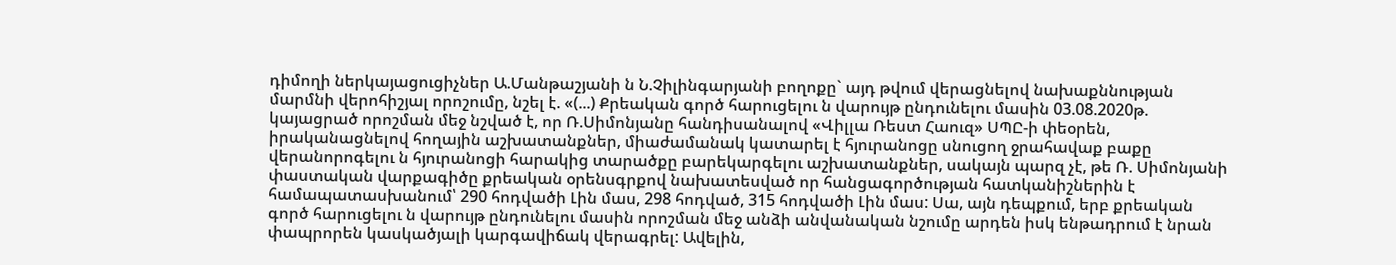դիմողի ներկայացուցիչներ Ա.Մանթաշյանի ն Ն.Չիլինգարյանի բողոքը` այդ թվում վերացնելով նախաքննության մարմնի վերոհիշյալ որոշումը, նշել է. «(...) Քրեական գործ հարուցելու ն վարույթ ընդունելու մասին 03.08.2020թ. կայացրած որոշման մեջ նշված է, որ Ռ.Սիմոնյանը հանդիսանալով «Վիլլա Ռեստ Հաուզ» ՍՊԸ-ի փեօրեն, իրականացնելով հողային աշխատանքներ, միաժամանակ կատարել է հյուրանոցը սնուցող ջրահավաք բաքը վերանորոգելու ն հյուրանոցի հարակից տարածքը բարեկարգելու աշխատանքներ, սակայն պարզ չէ, թե Ռ. Սիմոնյանի փաստական վարքագիծը քրեական օրենսգրքով նախատեսված որ հանցագործության հատկանիշներին է համապատասխանում՝ 290 հոդվածի Լին մաս, 298 հոդված, 315 հոդվածի Լին մաս: Սա, այն դեպքում, երբ քրեական գործ հարուցելու ն վարույթ ընդունելու մասին որոշման մեջ անձի անվանական նշումը արդեն իսկ ենթադրում է նրան փապրորեն կասկածյալի կարգավիճակ վերագրել: Ավելին,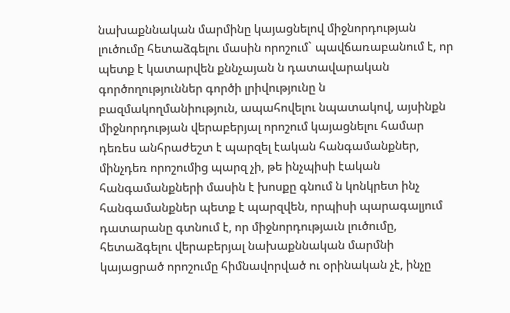նախաքննական մարմինը կայացնելով միջնորդության լուծումը հետաձգելու մասին որոշում` պավճառաբանում է, որ պետք է կատարվեն քննչայան ն դատավարական գործողություններ գործի լրիվությունը ն բազմակողմանիություն, ապահովելու նպատակով, այսինքն միջնորդության վերաբերյալ որոշում կայացնելու համար դեռես անհրաժեշտ է պարզել էական հանգամանքներ, մինչդեռ որոշումից պարզ չի, թե ինչպիսի էական հանգամանքների մասին է խոսքը գնում ն կոնկրետ ինչ հանգամանքներ պետք է պարզվեն, որպիսի պարագալյում դատարանը գտնում է, որ միջնորդությաւն լուծումը, հետաձգելու վերաբերյալ նախաքննական մարմնի կայացրած որոշումը հիմնավորված ու օրինական չէ, ինչը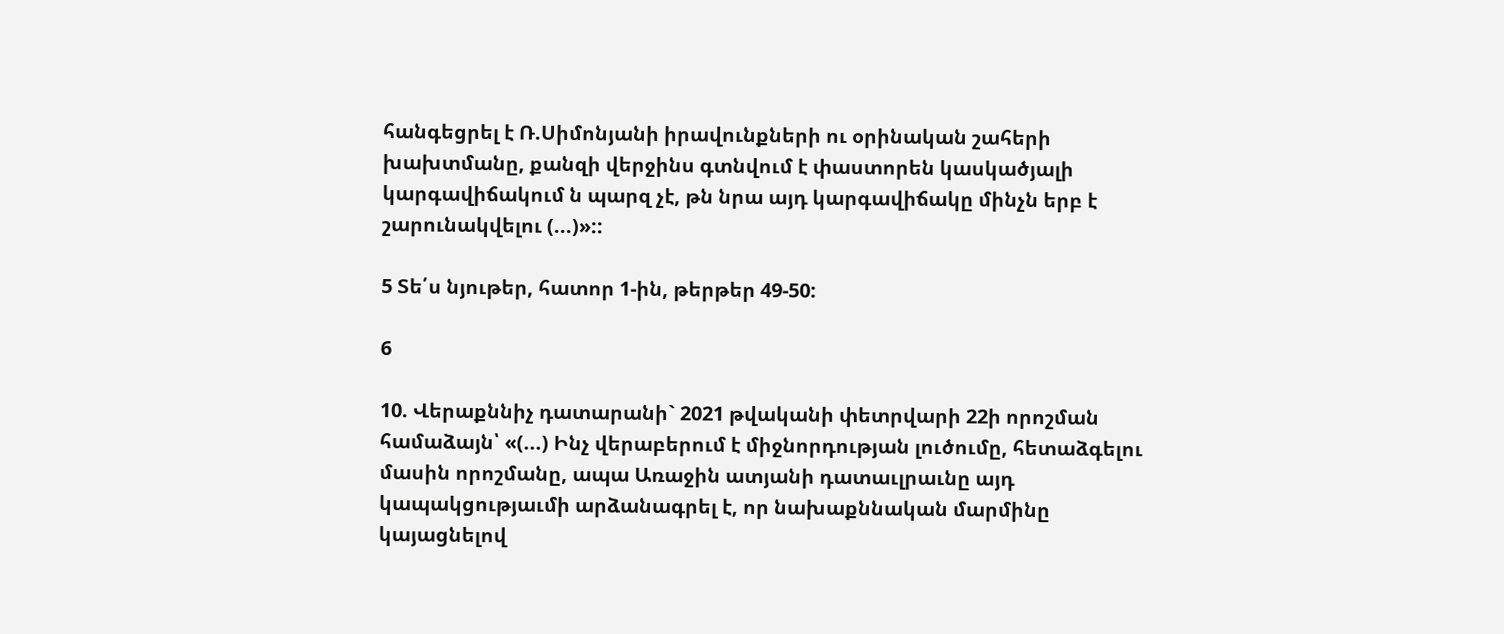հանգեցրել է Ռ.Սիմոնյանի իրավունքների ու օրինական շահերի խախտմանը, քանզի վերջինս գտնվում է փաստորեն կասկածյալի կարգավիճակում ն պարզ չէ, թն նրա այդ կարգավիճակը մինչն երբ է շարունակվելու (...)»::

5 Տե՛ս նյութեր, հատոր 1-ին, թերթեր 49-50:

6

10. Վերաքննիչ դատարանի` 2021 թվականի փետրվարի 22ի որոշման համաձայն՝ «(...) Ինչ վերաբերում է միջնորդության լուծումը, հետաձգելու մասին որոշմանը, ապա Առաջին ատյանի դատաւլրաւնը այդ կապակցությաւմի արձանագրել է, որ նախաքննական մարմինը կայացնելով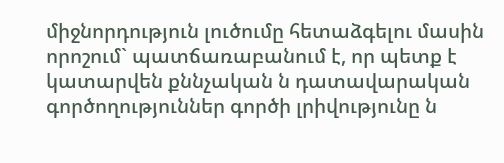միջնորդություն լուծումը հետաձգելու մասին որոշում` պատճառաբանում է, որ պետք է կատարվեն քննչական ն դատավարական գործողություններ գործի լրիվությունը ն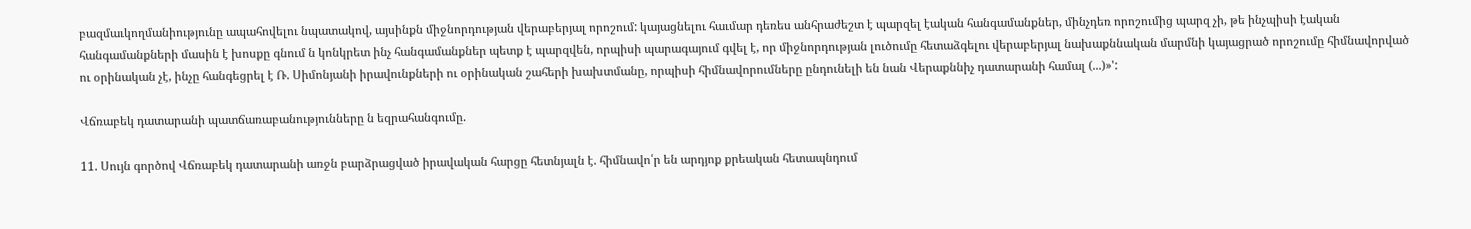բազմաւկողմանիությունը ապահովելու նպատակով, այսինքն միջնորդության վերաբերյալ որոշում: կայացնելու հաւմար դեռես անհրաժեշտ է պարզել էական հանգամանքներ, մինչդեռ որոշումից պարզ չի, թե ինչպիսի էական հանգամանքների մասին է խոսքը գնում ն կոնկրետ ինչ հանգամանքներ պետք է պարզվեն, որպիսի պարագայում գվել է, որ միջնորդության լուծումը հետաձգելու վերաբերյալ նախաքննական մարմնի կայացրած որոշումը հիմնավորված ու օրինական չէ, ինչը հանգեցրել է Ռ. Սիմոնյանի իրավունքների ու օրինական շահերի խախտմանը, որպիսի հիմնավորումները ընդունելի են նան Վերաքննիչ դատարանի համալ (...)»':

Վճռաբեկ դատարանի պատճառաբանությունները ն եզրահանգումը.

11. Սույն գործով Վճռաբեկ դատարանի առջն բարձրացված իրավական հարցը հետնյալն է. հիմնավո՛ր են արդյոք քրեական հետապնդում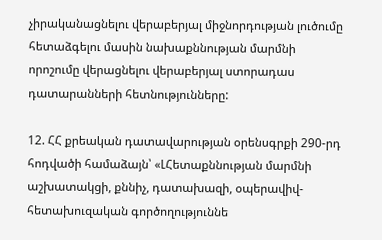չիրականացնելու վերաբերյալ միջնորդության լուծումը հետաձգելու մասին նախաքննության մարմնի որոշումը վերացնելու վերաբերյալ ստորադաս դատարանների հետնությունները:

12. ՀՀ քրեական դատավարության օրենսգրքի 290-րդ հոդվածի համաձայն՝ «ԼՀետաքննության մարմնի աշխատակցի, քննիչ, դատախազի, օպերավիվ- հետախուզական գործողություննե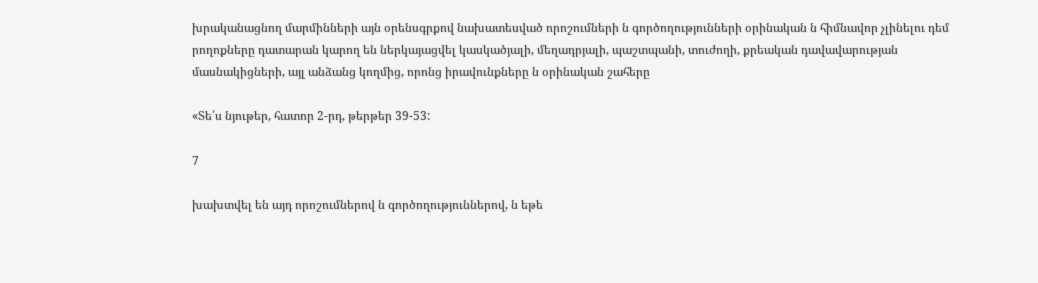խրականացնող մարմինների այն օրենսգրքով նախատեսված որոշումների ն գործողությունների օրինական ն հիմնավոր չլինելու դեմ րողոքները դատարան կարող են ներկայացվել կասկածյալի, մեղադրյալի, պաշտպանի, տուժողի, քրեական դավավարության մասնակիցների, այլ անձանց կողմից, որոնց իրավունքները ն օրինական շահերը

«Տե՛ս նյութեր, հատոր 2-րդ, թերթեր 39-53:

7

խախտվել են այդ որոշումներով ն գործողություններով, ն եթե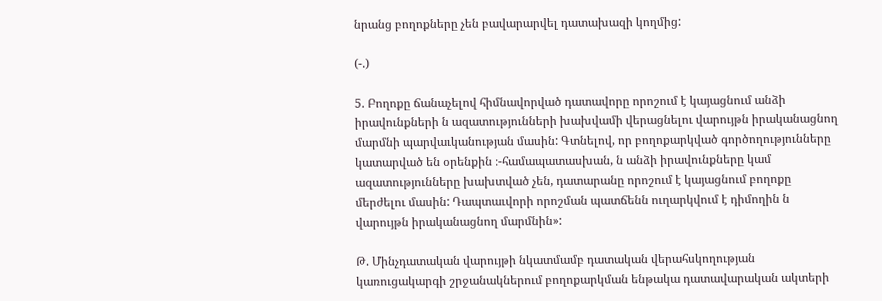նրանց բողոքները չեն բավարարվել դատախազի կողմից:

(-.)

5. Բողոքը ճանաչելով հիմնավորված դատավորը որոշում է կայացնում անձի իրավունքների ն ազատությունների խախվամի վերացնելու վարույթն իրականացնող մարմնի պարվաւկանության մասին: Գտնելով, որ բողոքարկված գործողությունները կատարված են օրենքին ։-համապատասխան, ն անձի իրավունքները կամ ազատությունները խախտված չեն, դատարանը որոշում է կայացնում բողոքը մերժելու մասին: Դապտաւվորի որոշման պատճենն ուղարկվում է դիմողին ն վարույթն իրականացնող մարմնին»:

Թ. Մինչդատական վարույթի նկատմամբ դատական վերահսկողության կառուցակարգի շրջանակներում բողոքարկման ենթակա դատավարական ակտերի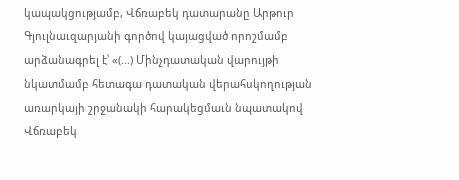կապակցությամբ, Վճռաբեկ դատարանը Արթուր Գյուլնաւզարյանի գործով կայացված որոշմամբ արձանագրել է՝ «(...) Մինչդատական վարույթի նկատմամբ հետագա դատական վերահսկողության առարկայի շրջանակի հարակեցմաւն նպատակով Վճռաբեկ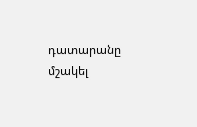դատարանը մշակել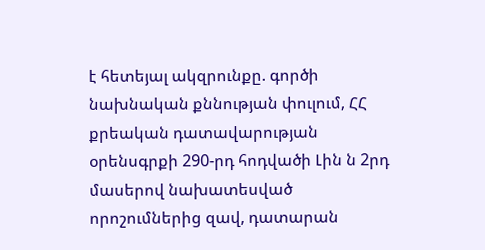է հետեյալ ակզրունքը. գործի նախնական քննության փուլում, ՀՀ քրեական դատավարության օրենսգրքի 290-րդ հոդվածի Լին ն 2րդ մասերով նախատեսված որոշումներից զավ, դատարան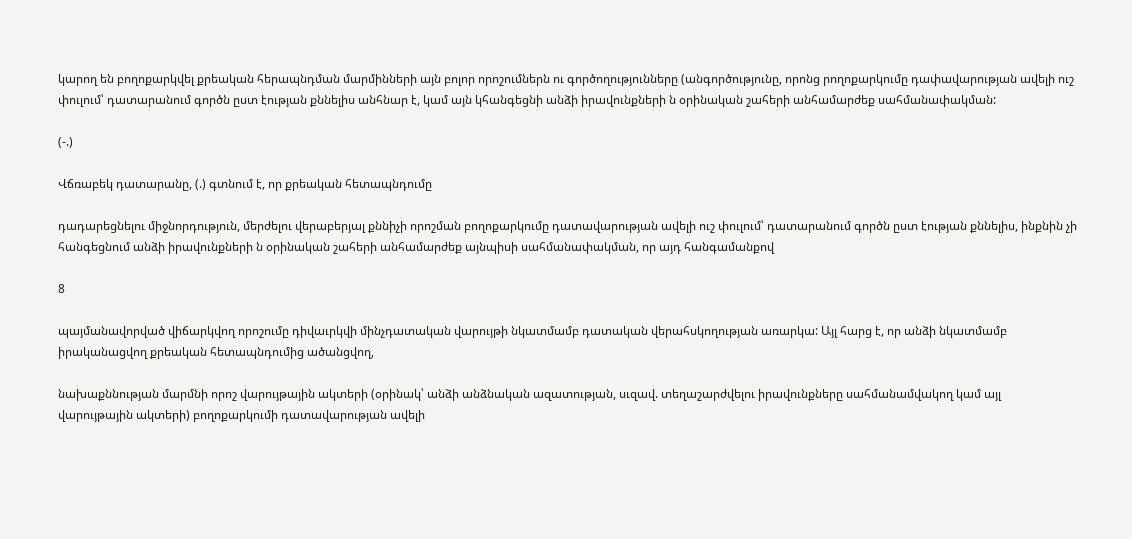կարող են բողոքարկվել քրեական հերապնդման մարմինների այն բոլոր որոշումներն ու գործողությունները (անգործությունը, որոնց րողոքարկումը դափավարության ավելի ուշ փուլում՝ դատարանում գործն ըստ էության քննելիս անհնար է, կամ այն կհանգեցնի անձի իրավունքների ն օրինական շահերի անհամարժեք սահմանափակման:

(-.)

Վճռաբեկ դատարանը, (.) գտնում է, որ քրեական հետապնդումը

դադարեցնելու միջնորդություն, մերժելու վերաբերյալ քննիչի որոշման բողոքարկումը դատավարության ավելի ուշ փուլում՝ դատարանում գործն ըստ էության քննելիս, ինքնին չի հանգեցնում անձի իրավունքների ն օրինական շահերի անհամարժեք այնպիսի սահմանափակման, որ այդ հանգամանքով

8

պայմանավորված վիճարկվող որոշումը դիվաւրկվի մինչդատական վարույթի նկատմամբ դատական վերահսկողության առարկա: Այլ հարց է, որ անձի նկատմամբ իրականացվող քրեական հետապնդումից ածանցվող,

նախաքննության մարմնի որոշ վարույթային ակտերի (օրինակ՝ անձի անձնական ազատության, սւզավ. տեղաշարժվելու իրավունքները սահմանամվակող կամ այլ վարույթային ակտերի) բողոքարկումի դատավարության ավելի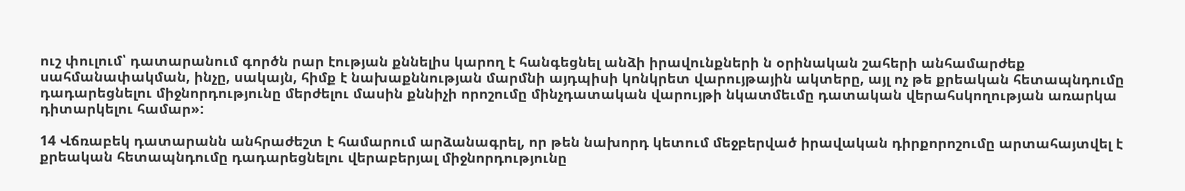ուշ փուլում՝ դատարանում գործն րար էության քննելիս կարող է հանգեցնել անձի իրավունքների ն օրինական շահերի անհամարժեք սահմանափակման, ինչը, սակայն, հիմք է նախաքննության մարմնի այդպիսի կոնկրետ վարույթային ակտերը, այլ ոչ թե քրեական հետապնդումը դադարեցնելու միջնորդությունը մերժելու մասին քննիչի որոշումը մինչդատական վարույթի նկատմեւմը դատական վերահսկողության առարկա դիտարկելու համար»:

14 Վճռաբեկ դատարանն անհրաժեշտ է համարում արձանագրել, որ թեն նախորդ կետում մեջբերված իրավական դիրքորոշումը արտահայտվել է քրեական հետապնդումը դադարեցնելու վերաբերյալ միջնորդությունը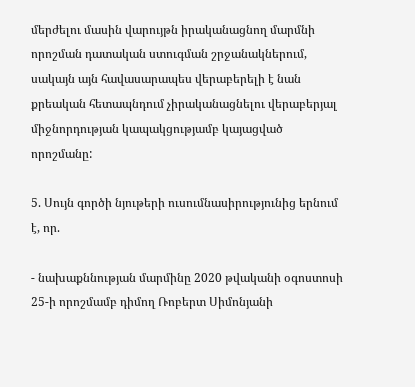մերժելու մասին վարույթն իրականացնող մարմնի որոշման դատական ստուգման շրջանակներում, սակայն այն հավասարապես վերաբերելի է նան քրեական հետապնդում չիրականացնելու վերաբերյալ միջնորդության կապակցությամբ կայացված որոշմանը:

5. Սույն գործի նյութերի ուսումնասիրությունից երնում է, որ.

- նախաքննության մարմինը 2020 թվականի օգոստոսի 25-ի որոշմամբ դիմող Ռոբերտ Սիմոնյանի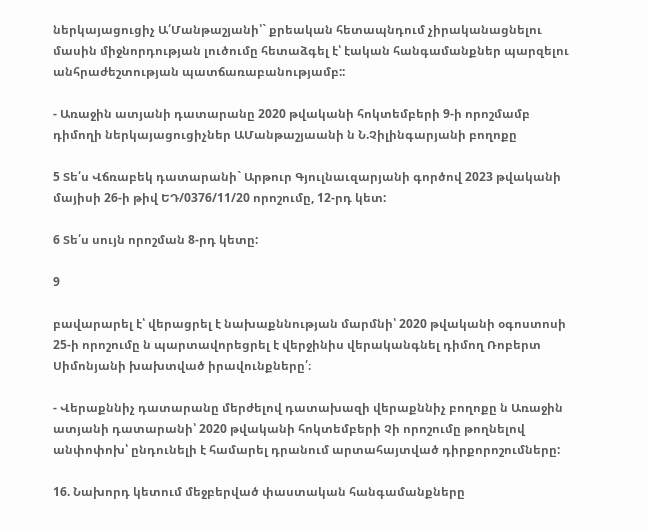ներկայացուցիչ Ա՛Մանթաշյանի՝` քրեական հետապնդում չիրականացնելու մասին միջնորդության լուծումը հետաձգել է՝ էական հանգամանքներ պարզելու անհրաժեշտության պատճառաբանությամբ::

- Առաջին ատյանի դատարանը 2020 թվականի հոկտեմբերի 9-ի որոշմամբ դիմողի ներկայացուցիչներ ԱՄանթաշյաանի ն Ն.Չիլինգարյանի բողոքը

5 Տե՛ս Վճռաբեկ դատարանի` Արթուր Գյուլնաւզարյանի գործով 2023 թվականի մայիսի 26-ի թիվ ԵԴ/0376/11/20 որոշումը, 12-րդ կետ:

6 Տե՛ս սույն որոշման 8-րդ կետը:

9

բավարարել է՝ վերացրել է նախաքննության մարմնի՝ 2020 թվականի օգոստոսի 25-ի որոշումը ն պարտավորեցրել է վերջինիս վերականգնել դիմող Ռոբերտ Սիմոնյանի խախտված իրավունքները՛։

- Վերաքննիչ դատարանը մերժելով դատախազի վերաքննիչ բողոքը ն Առաջին ատյանի դատարանի՝ 2020 թվականի հոկտեմբերի Չի որոշումը թողնելով անփոփոխ՝ ընդունելի է համարել դրանում արտահայտված դիրքորոշումները:

16. Նախորդ կետում մեջբերված փաստական հանգամանքները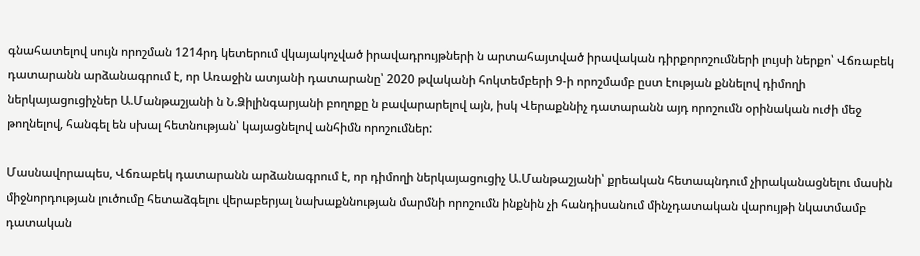գնահատելով սույն որոշման 1214րդ կետերում վկայակոչված իրավադրույթների ն արտահայտված իրավական դիրքորոշումների լույսի ներքո՝ Վճռաբեկ դատարանն արձանագրում է, որ Առաջին ատյանի դատարանը՝ 2020 թվականի հոկտեմբերի 9-ի որոշմամբ ըստ էության քննելով դիմողի ներկայացուցիչներ Ա.Մանթաշյանի ն Ն.Ձիլինգարյանի բողոքը ն բավարարելով այն, իսկ Վերաքննիչ դատարանն այդ որոշումն օրինական ուժի մեջ թողնելով, հանգել են սխալ հետնության՝ կայացնելով անհիմն որոշումներ:

Մասնավորապես, Վճռաբեկ դատարանն արձանագրում է, որ դիմողի ներկայացուցիչ Ա.Մանթաշյանի՝ քրեական հետապնդում չիրականացնելու մասին միջնորդության լուծումը հետաձգելու վերաբերյալ նախաքննության մարմնի որոշումն ինքնին չի հանդիսանում մինչդատական վարույթի նկատմամբ դատական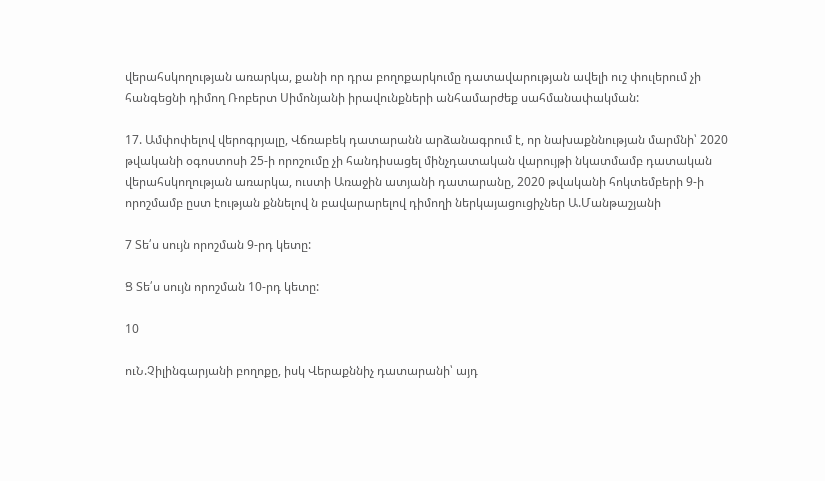վերահսկողության առարկա, քանի որ դրա բողոքարկումը դատավարության ավելի ուշ փուլերում չի հանգեցնի դիմող Ռոբերտ Սիմոնյանի իրավունքների անհամարժեք սահմանափակման:

17. Ամփոփելով վերոգրյալը, Վճռաբեկ դատարանն արձանագրում է, որ նախաքննության մարմնի՝ 2020 թվականի օգոստոսի 25-ի որոշումը չի հանդիսացել մինչդատական վարույթի նկատմամբ դատական վերահսկողության առարկա, ուստի Առաջին ատյանի դատարանը, 2020 թվականի հոկտեմբերի 9-ի որոշմամբ ըստ էության քննելով ն բավարարելով դիմողի ներկայացուցիչներ Ա.Մանթաշյանի

7 Տե՛ս սույն որոշման 9-րդ կետը:

Ց Տե՛ս սույն որոշման 10-րդ կետը:

10

ուՆ.Չիլինգարյանի բողոքը, իսկ Վերաքննիչ դատարանի՝ այդ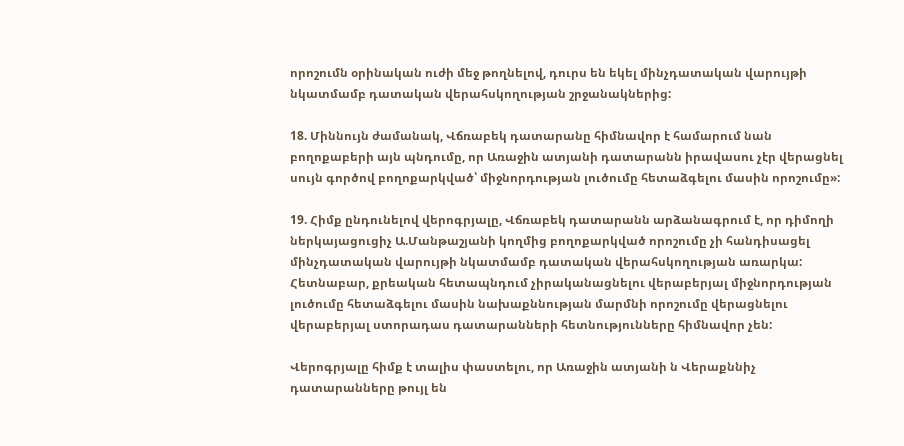որոշումն օրինական ուժի մեջ թողնելով, դուրս են եկել մինչդատական վարույթի նկատմամբ դատական վերահսկողության շրջանակներից:

18. Միննույն ժամանակ, Վճռաբեկ դատարանը հիմնավոր է համարում նան բողոքաբերի այն պնդումը, որ Առաջին ատյանի դատարանն իրավասու չէր վերացնել սույն գործով բողոքարկված՝ միջնորդության լուծումը հետաձգելու մասին որոշումը»:

19. Հիմք ընդունելով վերոգրյալը, Վճռաբեկ դատարանն արձանագրում է, որ դիմողի ներկայացուցիչ Ա.Մանթաշյանի կողմից բողոքարկված որոշումը չի հանդիսացել մինչդատական վարույթի նկատմամբ դատական վերահսկողության առարկա: Հետնաբար, քրեական հետապնդում չիրականացնելու վերաբերյալ միջնորդության լուծումը հետաձգելու մասին նախաքննության մարմնի որոշումը վերացնելու վերաբերյալ ստորադաս դատարանների հետնությունները հիմնավոր չեն:

Վերոգրյալը հիմք է տալիս փաստելու, որ Առաջին ատյանի ն Վերաքննիչ դատարանները թույլ են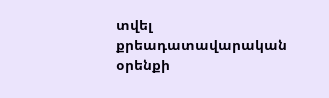տվել քրեադատավարական օրենքի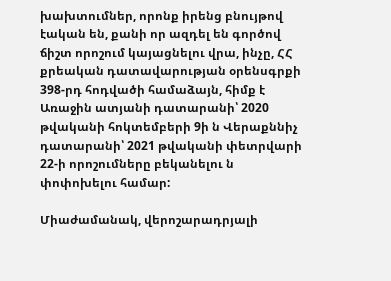խախտումներ, որոնք իրենց բնույթով էական են, քանի որ ազդել են գործով ճիշտ որոշում կայացնելու վրա, ինչը, ՀՀ քրեական դատավարության օրենսգրքի 398-րդ հոդվածի համաձայն, հիմք է Առաջին ատյանի դատարանի՝ 2020 թվականի հոկտեմբերի 9ի ն Վերաքննիչ դատարանի՝ 2021 թվականի փետրվարի 22-ի որոշումները բեկանելու ն փոփոխելու համար:

Միաժամանակ, վերոշարադրյալի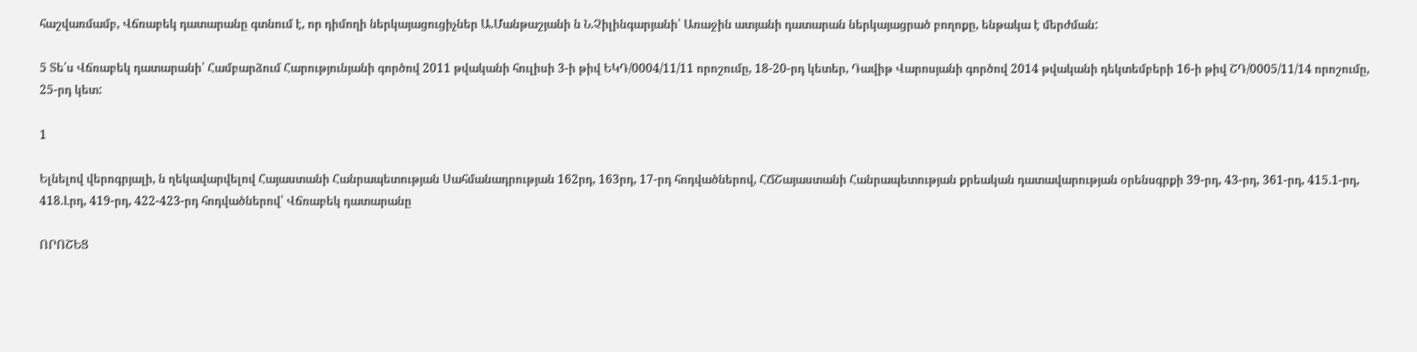հաշվառմամբ, Վճռաբեկ դատարանը գտնում է, որ դիմողի ներկայացուցիչներ Ա.Մանթաշյանի ն Ն.Չիլինգարյանի՝ Առաջին ատյանի դատարան ներկայացրած բողոքը, ենթակա է մերժման:

5 Տե՛ս Վճռաբեկ դատարանի՝ Համբարձում Հարությունյանի գործով 2011 թվականի հուլիսի 3-ի թիվ ԵԿԴ/0004/11/11 որոշումը, 18-20-րդ կետեր, Դավիթ Վարոսյանի գործով 2014 թվականի դեկտեմբերի 16-ի թիվ ՇԴ/0005/11/14 որոշումը, 25-րդ կետ:

1

Ելնելով վերոգրյալի, ն ղեկավարվելով Հայաստանի Հանրապետության Սահմանադրության 162րդ, 163րդ, 17-րդ հոդվածներով, ՀՃՇայաստանի Հանրապետության քրեական դատավարության օրենսգրքի 39-րդ, 43-րդ, 361-րդ, 415.1-րդ, 418.Լրդ, 419-րդ, 422-423-րդ հոդվածներով՝ Վճռաբեկ դատարանը

ՈՐՈՇԵՑ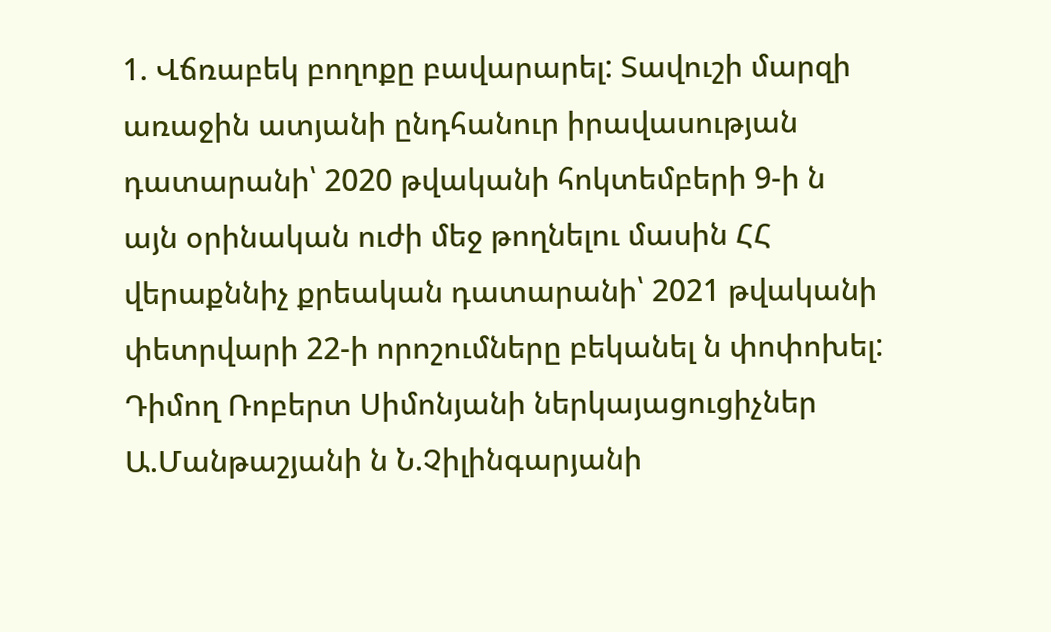1. Վճռաբեկ բողոքը բավարարել: Տավուշի մարզի առաջին ատյանի ընդհանուր իրավասության դատարանի՝ 2020 թվականի հոկտեմբերի 9-ի ն այն օրինական ուժի մեջ թողնելու մասին ՀՀ վերաքննիչ քրեական դատարանի՝ 2021 թվականի փետրվարի 22-ի որոշումները բեկանել ն փոփոխել: Դիմող Ռոբերտ Սիմոնյանի ներկայացուցիչներ Ա.Մանթաշյանի ն Ն.Չիլինգարյանի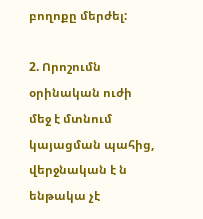բողոքը մերժել:

2. Որոշումն օրինական ուժի մեջ է մտնում կայացման պահից, վերջնական է ն ենթակա չէ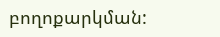բողոքարկման: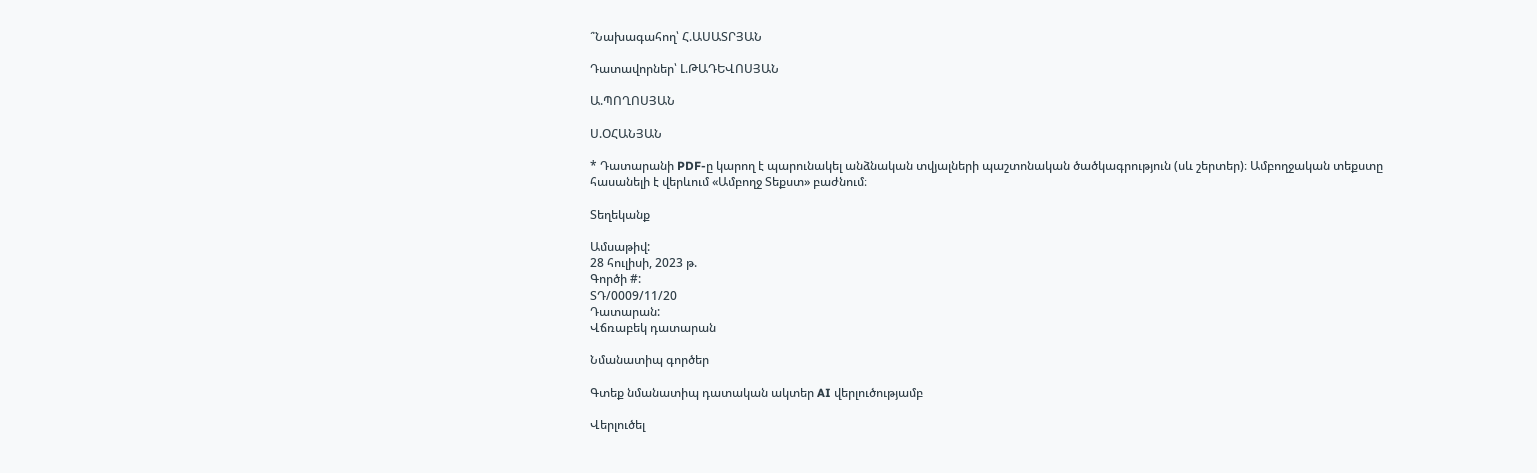՞Նախագահող՝ Հ.ԱՍԱՏՐՅԱՆ

Դատավորներ՝ Լ.ԹԱԴԵՎՈՍՅԱՆ

Ա.ՊՈՂՈՍՅԱՆ

Ս.ՕՀԱՆՅԱՆ

* Դատարանի PDF-ը կարող է պարունակել անձնական տվյալների պաշտոնական ծածկագրություն (սև շերտեր)։ Ամբողջական տեքստը հասանելի է վերևում «Ամբողջ Տեքստ» բաժնում։

Տեղեկանք

Ամսաթիվ:
28 հուլիսի, 2023 թ.
Գործի #:
ՏԴ/0009/11/20
Դատարան:
Վճռաբեկ դատարան

Նմանատիպ գործեր

Գտեք նմանատիպ դատական ակտեր AI վերլուծությամբ

Վերլուծել